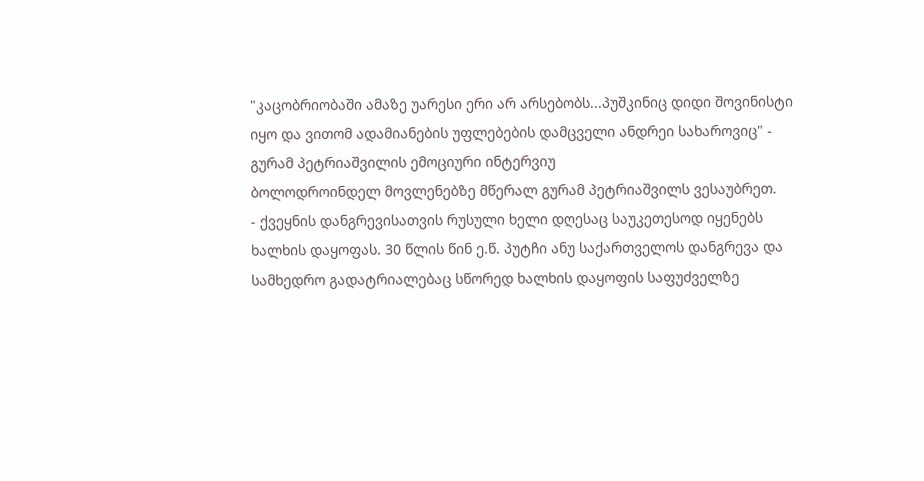"კაცობრიობაში ამაზე უარესი ერი არ არსებობს...პუშკინიც დიდი შოვინისტი იყო და ვითომ ადამიანების უფლებების დამცველი ანდრეი სახაროვიც" - გურამ პეტრიაშვილის ემოციური ინტერვიუ
ბოლოდროინდელ მოვლენებზე მწერალ გურამ პეტრიაშვილს ვესაუბრეთ.
- ქვეყნის დანგრევისათვის რუსული ხელი დღესაც საუკეთესოდ იყენებს ხალხის დაყოფას. 30 წლის წინ ე.წ. პუტჩი ანუ საქართველოს დანგრევა და სამხედრო გადატრიალებაც სწორედ ხალხის დაყოფის საფუძველზე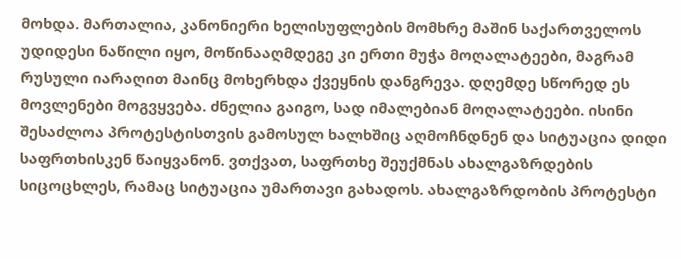მოხდა. მართალია, კანონიერი ხელისუფლების მომხრე მაშინ საქართველოს უდიდესი ნაწილი იყო, მოწინააღმდეგე კი ერთი მუჭა მოღალატეები, მაგრამ რუსული იარაღით მაინც მოხერხდა ქვეყნის დანგრევა. დღემდე სწორედ ეს მოვლენები მოგვყვება. ძნელია გაიგო, სად იმალებიან მოღალატეები. ისინი შესაძლოა პროტესტისთვის გამოსულ ხალხშიც აღმოჩნდნენ და სიტუაცია დიდი საფრთხისკენ წაიყვანონ. ვთქვათ, საფრთხე შეუქმნას ახალგაზრდების სიცოცხლეს, რამაც სიტუაცია უმართავი გახადოს. ახალგაზრდობის პროტესტი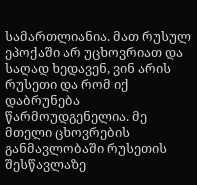სამართლიანია. მათ რუსულ ეპოქაში არ უცხოვრიათ და საღად ხედავენ, ვინ არის რუსეთი და რომ იქ დაბრუნება წარმოუდგენელია. მე მთელი ცხოვრების განმავლობაში რუსეთის შესწავლაზე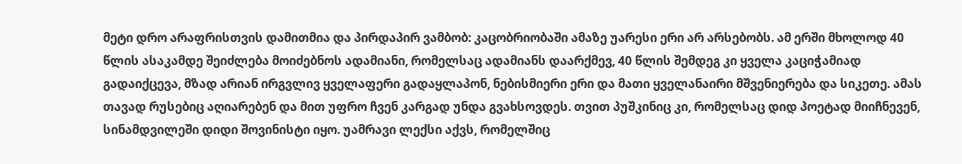მეტი დრო არაფრისთვის დამითმია და პირდაპირ ვამბობ: კაცობრიობაში ამაზე უარესი ერი არ არსებობს. ამ ერში მხოლოდ 40 წლის ასაკამდე შეიძლება მოიძებნოს ადამიანი, რომელსაც ადამიანს დაარქმევ, 40 წლის შემდეგ კი ყველა კაციჭამიად გადაიქცევა, მზად არიან ირგვლივ ყველაფერი გადაყლაპონ, ნებისმიერი ერი და მათი ყველანაირი მშვენიერება და სიკეთე. ამას თავად რუსებიც აღიარებენ და მით უფრო ჩვენ კარგად უნდა გვახსოვდეს. თვით პუშკინიც კი, რომელსაც დიდ პოეტად მიიჩნევენ, სინამდვილეში დიდი შოვინისტი იყო. უამრავი ლექსი აქვს, რომელშიც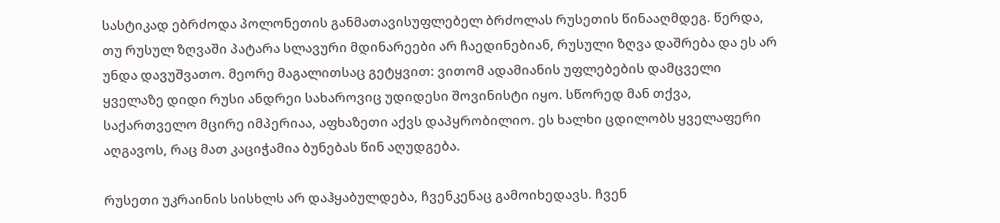სასტიკად ებრძოდა პოლონეთის განმათავისუფლებელ ბრძოლას რუსეთის წინააღმდეგ. წერდა, თუ რუსულ ზღვაში პატარა სლავური მდინარეები არ ჩაედინებიან, რუსული ზღვა დაშრება და ეს არ უნდა დავუშვათო. მეორე მაგალითსაც გეტყვით: ვითომ ადამიანის უფლებების დამცველი ყველაზე დიდი რუსი ანდრეი სახაროვიც უდიდესი შოვინისტი იყო. სწორედ მან თქვა, საქართველო მცირე იმპერიაა, აფხაზეთი აქვს დაპყრობილიო. ეს ხალხი ცდილობს ყველაფერი აღგავოს, რაც მათ კაციჭამია ბუნებას წინ აღუდგება.

რუსეთი უკრაინის სისხლს არ დაჰყაბულდება, ჩვენკენაც გამოიხედავს. ჩვენ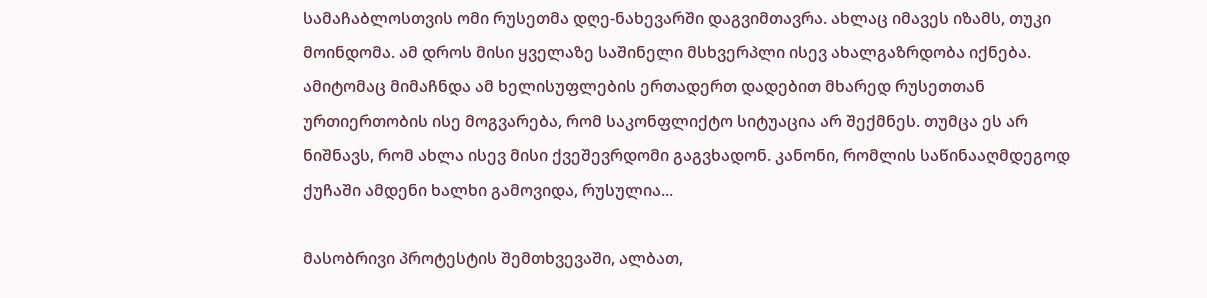სამაჩაბლოსთვის ომი რუსეთმა დღე-ნახევარში დაგვიმთავრა. ახლაც იმავეს იზამს, თუკი მოინდომა. ამ დროს მისი ყველაზე საშინელი მსხვერპლი ისევ ახალგაზრდობა იქნება. ამიტომაც მიმაჩნდა ამ ხელისუფლების ერთადერთ დადებით მხარედ რუსეთთან ურთიერთობის ისე მოგვარება, რომ საკონფლიქტო სიტუაცია არ შექმნეს. თუმცა ეს არ ნიშნავს, რომ ახლა ისევ მისი ქვეშევრდომი გაგვხადონ. კანონი, რომლის საწინააღმდეგოდ ქუჩაში ამდენი ხალხი გამოვიდა, რუსულია...

მასობრივი პროტესტის შემთხვევაში, ალბათ,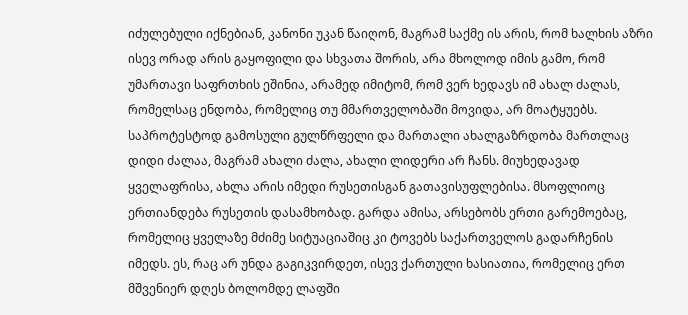იძულებული იქნებიან, კანონი უკან წაიღონ, მაგრამ საქმე ის არის, რომ ხალხის აზრი ისევ ორად არის გაყოფილი და სხვათა შორის, არა მხოლოდ იმის გამო, რომ უმართავი საფრთხის ეშინია, არამედ იმიტომ, რომ ვერ ხედავს იმ ახალ ძალას, რომელსაც ენდობა, რომელიც თუ მმართველობაში მოვიდა, არ მოატყუებს. საპროტესტოდ გამოსული გულწრფელი და მართალი ახალგაზრდობა მართლაც დიდი ძალაა, მაგრამ ახალი ძალა, ახალი ლიდერი არ ჩანს. მიუხედავად ყველაფრისა, ახლა არის იმედი რუსეთისგან გათავისუფლებისა. მსოფლიოც ერთიანდება რუსეთის დასამხობად. გარდა ამისა, არსებობს ერთი გარემოებაც, რომელიც ყველაზე მძიმე სიტუაციაშიც კი ტოვებს საქართველოს გადარჩენის იმედს. ეს, რაც არ უნდა გაგიკვირდეთ, ისევ ქართული ხასიათია, რომელიც ერთ მშვენიერ დღეს ბოლომდე ლაფში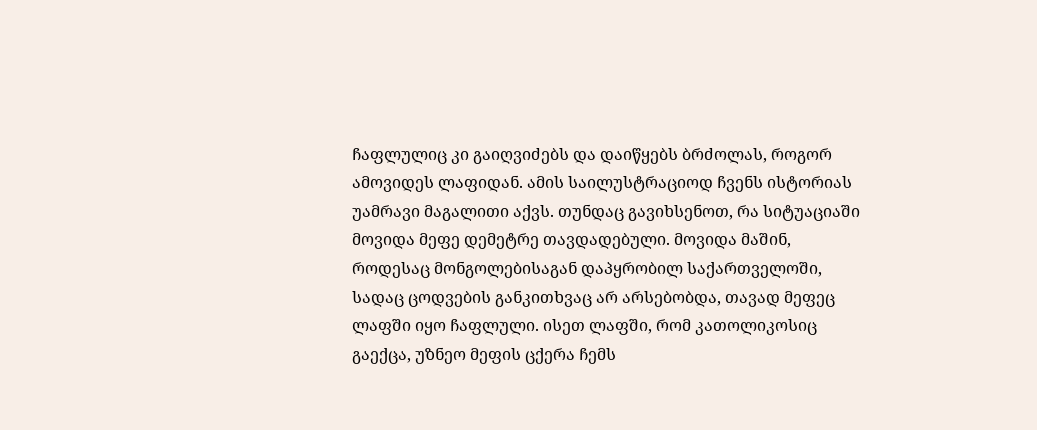ჩაფლულიც კი გაიღვიძებს და დაიწყებს ბრძოლას, როგორ ამოვიდეს ლაფიდან. ამის საილუსტრაციოდ ჩვენს ისტორიას უამრავი მაგალითი აქვს. თუნდაც გავიხსენოთ, რა სიტუაციაში მოვიდა მეფე დემეტრე თავდადებული. მოვიდა მაშინ, როდესაც მონგოლებისაგან დაპყრობილ საქართველოში, სადაც ცოდვების განკითხვაც არ არსებობდა, თავად მეფეც ლაფში იყო ჩაფლული. ისეთ ლაფში, რომ კათოლიკოსიც გაექცა, უზნეო მეფის ცქერა ჩემს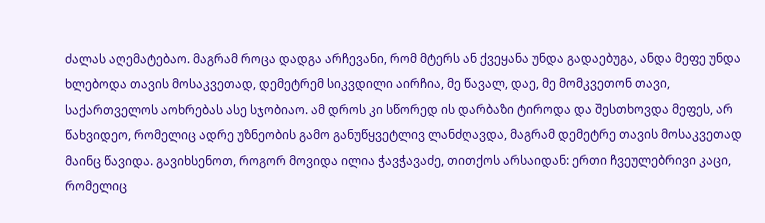ძალას აღემატებაო. მაგრამ როცა დადგა არჩევანი, რომ მტერს ან ქვეყანა უნდა გადაებუგა, ანდა მეფე უნდა ხლებოდა თავის მოსაკვეთად, დემეტრემ სიკვდილი აირჩია, მე წავალ, დაე, მე მომკვეთონ თავი, საქართველოს აოხრებას ასე სჯობიაო. ამ დროს კი სწორედ ის დარბაზი ტიროდა და შესთხოვდა მეფეს, არ წახვიდეო, რომელიც ადრე უზნეობის გამო განუწყვეტლივ ლანძღავდა, მაგრამ დემეტრე თავის მოსაკვეთად მაინც წავიდა. გავიხსენოთ, როგორ მოვიდა ილია ჭავჭავაძე, თითქოს არსაიდან: ერთი ჩვეულებრივი კაცი, რომელიც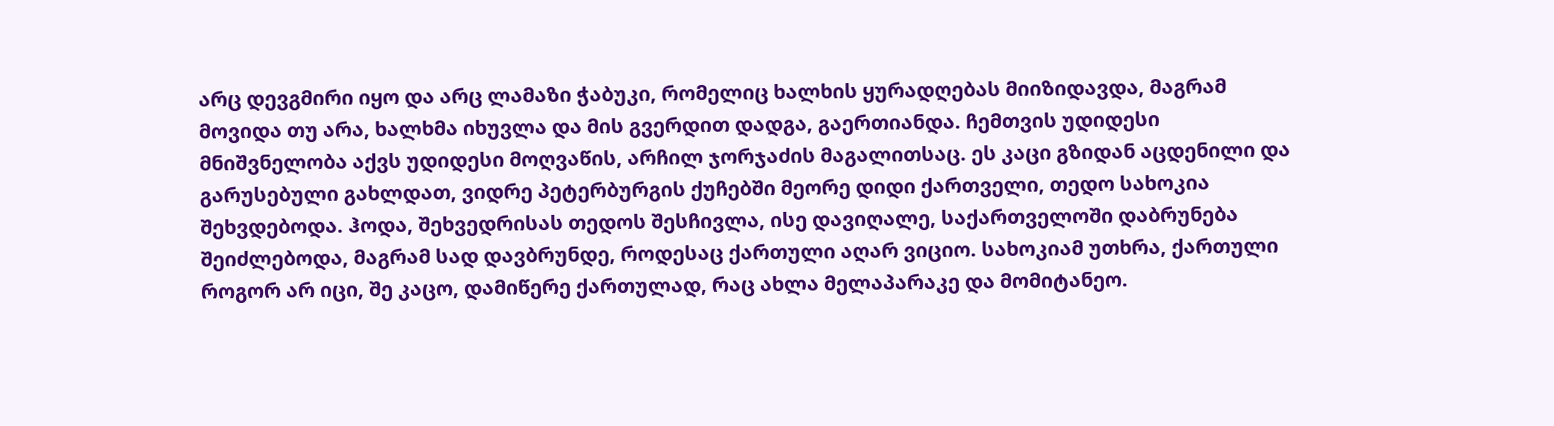არც დევგმირი იყო და არც ლამაზი ჭაბუკი, რომელიც ხალხის ყურადღებას მიიზიდავდა, მაგრამ მოვიდა თუ არა, ხალხმა იხუვლა და მის გვერდით დადგა, გაერთიანდა. ჩემთვის უდიდესი მნიშვნელობა აქვს უდიდესი მოღვაწის, არჩილ ჯორჯაძის მაგალითსაც. ეს კაცი გზიდან აცდენილი და გარუსებული გახლდათ, ვიდრე პეტერბურგის ქუჩებში მეორე დიდი ქართველი, თედო სახოკია შეხვდებოდა. ჰოდა, შეხვედრისას თედოს შესჩივლა, ისე დავიღალე, საქართველოში დაბრუნება შეიძლებოდა, მაგრამ სად დავბრუნდე, როდესაც ქართული აღარ ვიციო. სახოკიამ უთხრა, ქართული როგორ არ იცი, შე კაცო, დამიწერე ქართულად, რაც ახლა მელაპარაკე და მომიტანეო.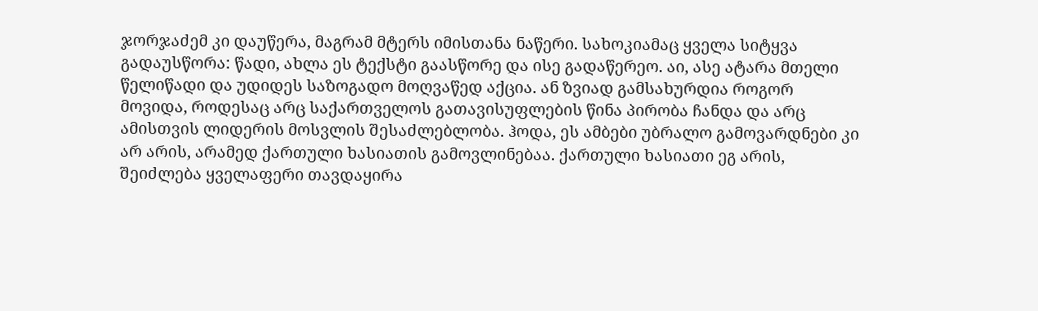ჯორჯაძემ კი დაუწერა, მაგრამ მტერს იმისთანა ნაწერი. სახოკიამაც ყველა სიტყვა გადაუსწორა: წადი, ახლა ეს ტექსტი გაასწორე და ისე გადაწერეო. აი, ასე ატარა მთელი წელიწადი და უდიდეს საზოგადო მოღვაწედ აქცია. ან ზვიად გამსახურდია როგორ მოვიდა, როდესაც არც საქართველოს გათავისუფლების წინა პირობა ჩანდა და არც ამისთვის ლიდერის მოსვლის შესაძლებლობა. ჰოდა, ეს ამბები უბრალო გამოვარდნები კი არ არის, არამედ ქართული ხასიათის გამოვლინებაა. ქართული ხასიათი ეგ არის, შეიძლება ყველაფერი თავდაყირა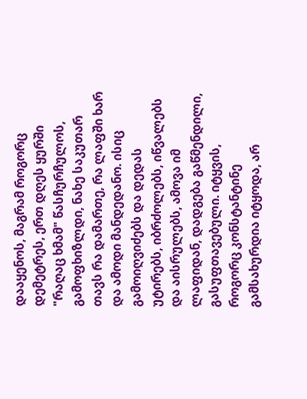დააყენოს, მაგრამ როგორც დემეტრეს, ერთ დღეს ყურში "რაღაც ხმამ" წასჩურჩულოს, გამოფხიზლდი, ნახე საკუთარ თავს რა დამართე, რა ლაფში ხარ და ამოდი მანდედანო. ისიც გამოიღვიძებს და დედას უტირებს, იბრძოლებს, იწვალებს და აისრულებს, ამოვა იმ ლაფიდან, დადგება გაწმენდილი, გასუფთავებული. იტყვის, როგორც კონსტანტინე გამსახურდია იტყოდა, არ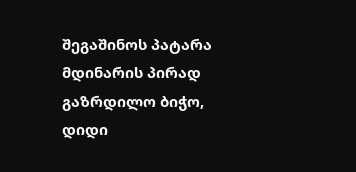შეგაშინოს პატარა მდინარის პირად გაზრდილო ბიჭო, დიდი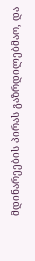მდინარეების პირას გაზრდილებმაო, და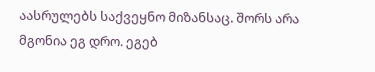აასრულებს საქვეყნო მიზანსაც. შორს არა მგონია ეგ დრო. ეგებ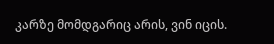კარზე მომდგარიც არის, ვინ იცის.